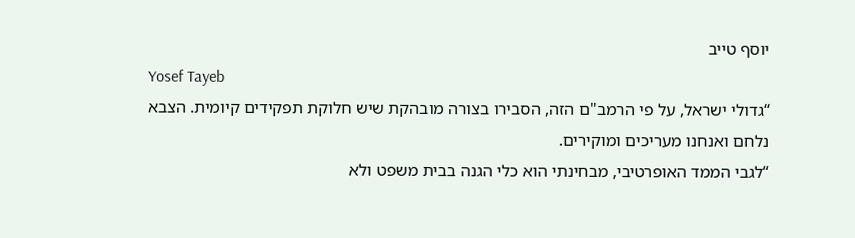יוסף טייב
Yosef Tayeb
“גדולי ישראל, על פי הרמב"ם הזה, הסבירו בצורה מובהקת שיש חלוקת תפקידים קיומית. הצבא נלחם ואנחנו מעריכים ומוקירים.
“לגבי הממד האופרטיבי, מבחינתי הוא כלי הגנה בבית משפט ולא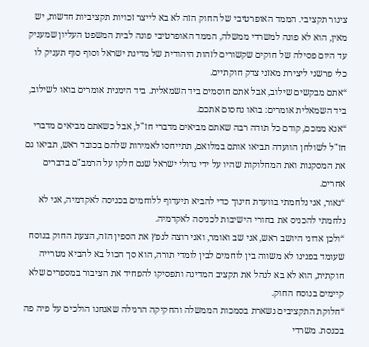צינור תקציבי. הממד האופרטיבי של החוק הזה לא בא לייצר זכויות תקציביות חדשות, יש מאין, הוא לא פונה למשרדי ממשלה, הממד האופרטיבי פונה לבית המשפט העליון שמעניק עד היום פסילה של חוקים שקשורים לזהות היהודית של מדינת ישראל וסוף סוף תעניק לו כלי פרשני ליצירת מאזני צדק חוקתיים.
“אתם מבקשים שילוב, אבל אתם חוסמים ביד השמאלית. ביד הימנית אומרים בואו לשילוב, ביד השמאלית אומרים: בואו נחסום אתכם.
“אנא ממכם, קודם כל תודה רבה שאתם מביאים מדברי חז"ל, אבל כשאתם מביאים מדברי חז"ל לשולחן הוועדה תביאו אותם במלואם, תתייחסו לאמירות שלהם בכובד ראש, תביאו גם את המסקנות ואת המחלוקות שהיו על ידי גדולי ישראל שגם חלקו על הרמב"ם בדברים אחרים.
“נאור, אני נלחמתי בוועדת חינוך כדי להביא תיעדוף ללוחמים בכניסה לאקדמיה, אני לא נלחמתי להכניס את בחורי הישיבות לכניסה לאקדמיה.
“ולכן אדוני היושב ראש, אני שב ואומר, ואני רוצה לנפץ את הספין הזה, הצעת החוק בנוסח שעומד בפנינו לא משווה בין לוחמים לבין לומדי תורה, הוא סך הכול בא להביא מטרייה חוקתית, הוא לא בא לנהל את תקציב המדינה ותפסיקו להפחיד את הציבור במספרים שלא קיימים בנוסח החוק.
“חלוקת התקציבים נשארת בסמכות הממשלה והחקיקה הרגילה שאנחנו הולכים על פיה פה בכנסת. משרדי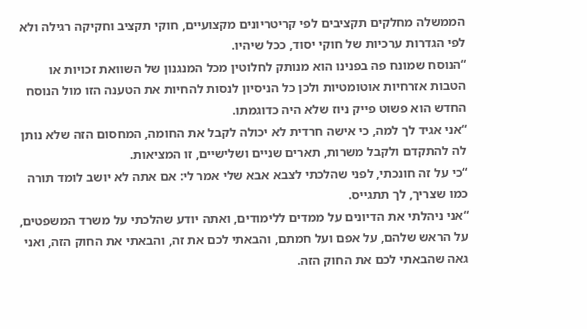הממשלה מחלקים תקציבים לפי קריטריונים מקצועיים, חוקי תקציב וחקיקה רגילה ולא לפי הגדרות ערכיות של חוקי יסוד, ככל שיהיו.
“הנוסח שמונח פה בפנינו הוא מנותק לחלוטין מכל המנגנון של השוואת זכויות או הטבות אזרחיות אוטומטיות ולכן כל הניסיון לנסות להחיות את הטענה הזו מול הנוסח החדש הוא פשוט פייק ניוז שלא היה כדוגמתו.
“אני אגיד לך למה, כי אישה חרדית לא יכולה לקבל את החומה, המחסום הזה שלא נותן לה להתקדם ולקבל משרות, תארים שניים ושלישיים, זו המציאות.
“כי על זה חונכתי, לפני שהלכתי לצבא אבא שלי אמר לי: אם אתה לא יושב לומד תורה כמו שצריך, לך תתגייס.
“אני ניהלתי את הדיונים על ממדים ללימודים, ואתה יודע שהלכתי על משרד המשפטים, על הראש שלהם, על אפם ועל חמתם, והבאתי לכם את זה, והבאתי את החוק הזה, ואני גאה שהבאתי לכם את החוק הזה.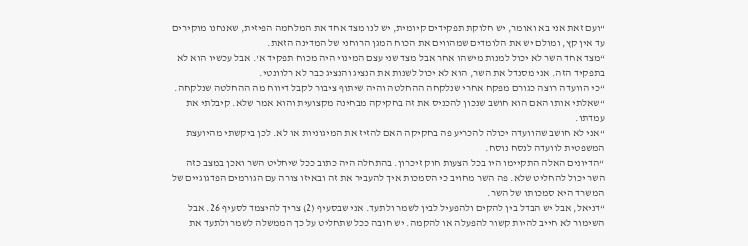“ועם זאת אני בא ואומר, יש חלוקת תפקידים קיומית, יש לנו מצד אחד את המלחמה הפיזית, שאנחנו מוקירים עד אין קץ, ומולם יש את הלומדים שמהווים את הכוח המגן הרוחני של המדינה הזאת.
“מצד אחד השר לא יכול למנות מישהו אחר אבל מצד שני עצם המינוי היה מכוח תפקיד א'. אבל עכשיו הוא לא בתפקיד הזה. אני מסנדל את השר, הוא לא יכול לשנות את הנציג והנציג כבר לא רלוונטי.
“כי הוועדה רוצה כגורם מפקח אחרי שנלקחה ההחלטה והיה שיתוף ציבור לקבל דיווח מה ההחלטה שנלקחה.
“שאלתי אותו האם הוא חושב שנכון להכניס את זה בחקיקה מבחינה מקצועית והוא אמר שלא. קיבלתי את עמדתו.
“אני לא חושב שהוועדה יכולה להכריע פה בחקיקה האם להזיז את המיגוניות או לא. לכן ביקשתי מהיועצת המשפטית לוועדה לנסח נוסח.
“הדיונים האלה התקיימו היו בכל הצעות חוק זיכרון. בהתחלה היה כתוב ככל שיחליט השר ואכן במצב כזה השר יכול להחליט שלא. פה השר מחויב כי הסמכות איך להעביר את זה ובאיזו צורה עם הגורמים הפדגוגיים של המשרד היא סמכותו של השר.
“דניאל, אבל יש הבדל בין להקים ולהפעיל לבין לשמר ולתעד. אני שבסעיף (2) צריך להיצמד לסעיף 26. אבל השימור לא חייב להיות קשור להפעלה או להקמה. יש חובה ככל שתחליט על כך הממשלה לשמר ולתעד את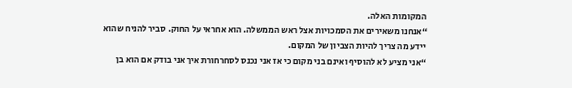המקומות האלה.
“אנחנו משאירים את הסמכויות אצל ראש הממשלה. הוא אחראי על החוק. סביר להניח שהוא יידע מה צריך להיות הצביון של המקום.
“אני מציע לא להוסיף ואינם בני מקום כי אז אני נכנס לסחרחורת איך אני בודק אם הוא בן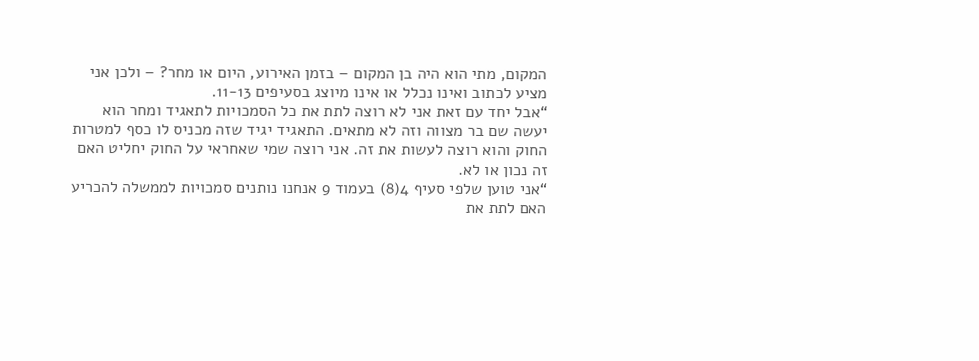המקום, מתי הוא היה בן המקום – בזמן האירוע, היום או מחר? – ולכן אני מציע לכתוב ואינו נכלל או אינו מיוצג בסעיפים 11-13.
“אבל יחד עם זאת אני לא רוצה לתת את כל הסמכויות לתאגיד ומחר הוא יעשה שם בר מצווה וזה לא מתאים. התאגיד יגיד שזה מכניס לו כסף למטרות החוק והוא רוצה לעשות את זה. אני רוצה שמי שאחראי על החוק יחליט האם זה נכון או לא.
“אני טוען שלפי סעיף 4(8) בעמוד 9 אנחנו נותנים סמכויות לממשלה להכריע האם לתת את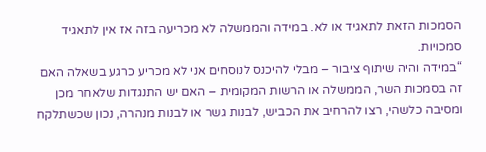הסמכות הזאת לתאגיד או לא. במידה והממשלה לא מכריעה בזה אז אין לתאגיד סמכויות.
“במידה והיה שיתוף ציבור – מבלי להיכנס לנוסחים אני לא מכריע כרגע בשאלה האם זה בסמכות השר, הממשלה או הרשות המקומית – האם יש התנגדות שלאחר מכן ומסיבה כלשהי, רצו להרחיב את הכביש, לבנות גשר או לבנות מנהרה, נכון שכשתלקח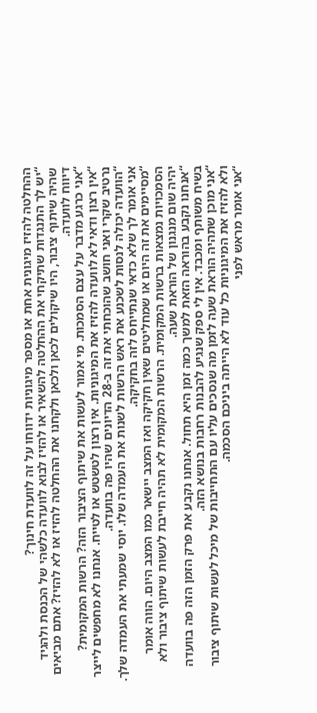ההחלטה להזיז מיגונית אחת או מספר מיגוניות ידווחו על זה לוועדת חינוך?
“יש לך התנגדות שתיקחי את ההחלטה להשאיר או להזיז לבוא לוועדה כלשהי של הכנסת ולהגיד שהיה שיתוף ציבור, היו שיקולים לכאן ולכאן ולקחנו את ההחלטה להזיז או לא להזיז? אתם מביאים דיווח לוועדה.
“אני כרגע מדבר על עצם הסמכות. מי אמור לעשות את שיתוף הציבור הזה? הרשות המקומית?
“אין רצון ודאי לא לוועדה להזיז את המיגוניות. אין רצון לטשטש או לטייח. אנחנו לא מחפשים לייצר נרטיב שקרי ואני חושב שהוכחתי את זה ב-28 הדיונים שהיו פה בוועדה.
“הוועדה יכולה לנסות לשכנע את ראש הרשות לשנות את העמדה שלו. יוסי שמעתי את העמדה שלך. אני אומר לך שלא כדאי שנתייחס לזה בחקיקה.
“מסיימים את זה היום או שמחליטים שאין חקיקה ואז המצב יישאר כמו המצב היום. הווה אומר הסמכויות נמצאות ברשות המקומית. הרשות המקומית לא תהיה חייבת לעשות שיתוף ציבור ולא יהיה שום מנגנון של הוראת שעה.
“אנחנו נקבע בהוראה הזאת למשך כמה זמן היא תחול. אנחנו נקבע את פרק הזמן הזה פה בוועדה בשיח משותף ומכבד. אין לי ספק שנגיע להבנות רחבות בנושא הזה.
“אני מוכן שתהיה הוראת שעה לזמן מה שנסכים עליו עם התחייבות של מיכל לעשות שיתוף ציבור ולא להזיז את המיגוניות כל עוד לא הייתה ביניכם הסכמה.
“אני אומר מראש לפני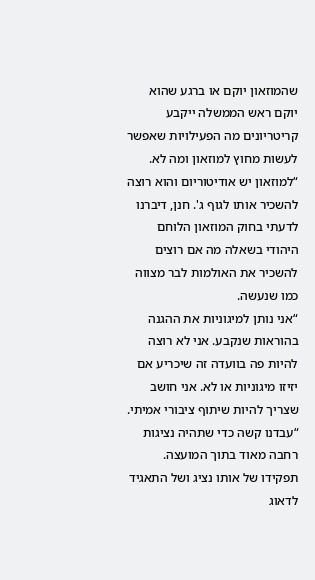שהמוזאון יוקם או ברגע שהוא יוקם ראש הממשלה ייקבע קריטריונים מה הפעילויות שאפשר לעשות מחוץ למוזאון ומה לא.
“למוזאון יש אודיטוריום והוא רוצה להשכיר אותו לגוף ג'. חנן, דיברנו לדעתי בחוק המוזאון הלוחם היהודי בשאלה מה אם רוצים להשכיר את האולמות לבר מצווה כמו שנעשה.
“אני נותן למיגוניות את ההגנה בהוראות שנקבע. אני לא רוצה להיות פה בוועדה זה שיכריע אם יזיזו מיגוניות או לא. אני חושב שצריך להיות שיתוף ציבורי אמיתי.
“עבדנו קשה כדי שתהיה נציגות רחבה מאוד בתוך המועצה. תפקידו של אותו נציג ושל התאגיד לדאוג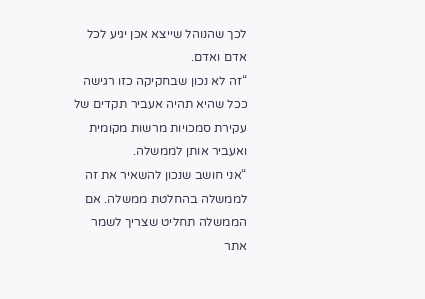לכך שהנוהל שייצא אכן יגיע לכל אדם ואדם.
“זה לא נכון שבחקיקה כזו רגישה ככל שהיא תהיה אעביר תקדים של עקירת סמכויות מרשות מקומית ואעביר אותן לממשלה.
“אני חושב שנכון להשאיר את זה לממשלה בהחלטת ממשלה. אם הממשלה תחליט שצריך לשמר אתר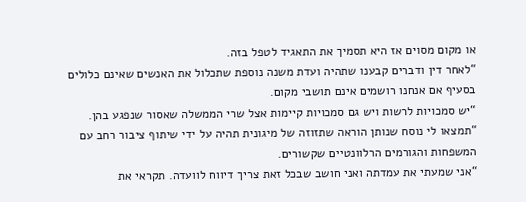או מקום מסוים אז היא תסמיך את התאגיד לטפל בזה.
“לאחר דין ודברים קבענו שתהיה ועדת משנה נוספת שתכלול את האנשים שאינם כלולים בסעיף אם אנחנו רושמים אינם תושבי מקום.
“יש סמכויות לרשות ויש גם סמכויות קיימות אצל שרי הממשלה שאסור שנפגע בהן.
“תמצאו לי נוסח שנותן הוראה שתזוזה של מיגונית תהיה על ידי שיתוף ציבור רחב עם המשפחות והגורמים הרלוונטיים שקשורים.
“אני שמעתי את עמדתה ואני חושב שבכל זאת צריך דיווח לוועדה. תקראי את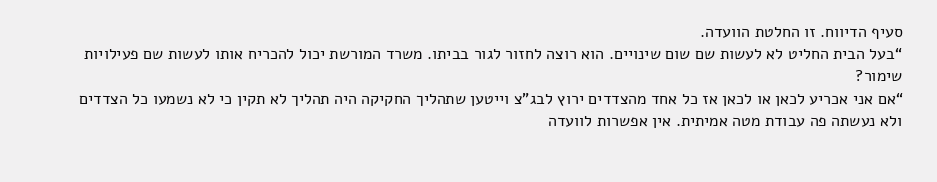סעיף הדיווח. זו החלטת הוועדה.
“בעל הבית החליט לא לעשות שם שום שינויים. הוא רוצה לחזור לגור בביתו. משרד המורשת יכול להכריח אותו לעשות שם פעילויות שימור?
“אם אני אכריע לכאן או לכאן אז כל אחד מהצדדים ירוץ לבג"צ וייטען שתהליך החקיקה היה תהליך לא תקין כי לא נשמעו כל הצדדים ולא נעשתה פה עבודת מטה אמיתית. אין אפשרות לוועדה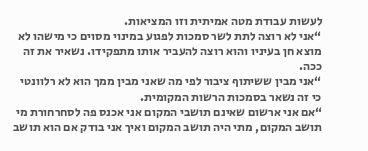לעשות עבודת מטה אמיתית וזו המציאות.
“אני לא רוצה לתת לשר סמכות לפגוע במינוי מסוים כי מישהו לא מוצא חן בעיניו והוא רוצה להעביר אותו מתפקידו. נשאיר את זה ככה.
“אני מבין ששיתוף ציבור לפי מה שאני מבין ממך הוא לא רלוונטי כי זה נשאר בסמכות הרשות המקומית.
“אם אני ארשום שאינם תושבי המקום אני אכנס פה לסחרחורת מי תושב המקום, מתי היה תושב המקום ואיך אני בודק אם הוא תושב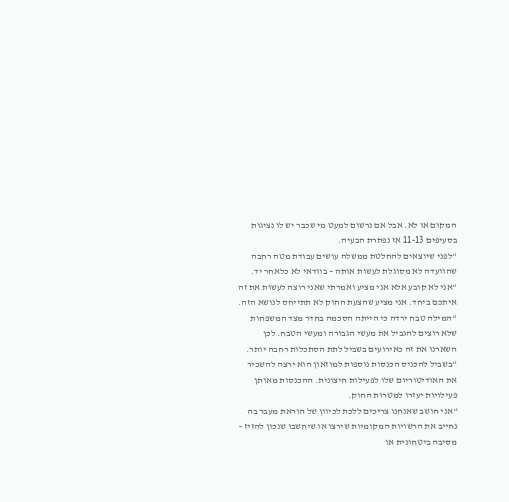המקום או לא. אבל אם נרשום למעט מי שכבר יש לו נציגות בסעיפים 11-13 אז נפתרת הבעיה.
“לפני שיוצאים להחלטת ממשלה עושים עבודת מטה רחבה שהוועדה לא מסוגלת לעשות אותה – בוודאי לא כלאחר יד.
“אני לא קובע אלא אני מציע ואמרתי שאני רוצה לעשות את זה איתכם ביחד. אני מציע שהצעת החוק לא תתייחס לנושא הזה.
“המילה טבח ירדה כי הייתה הסכמה בחדר מצד המשפחות שלא רוצים להגביל את מעשי הגבורה ומעשי הטבח. לכן השארנו את זה כאירועים בשביל לתת הסתכלות רחבה יותר.
“בשביל להכניס הכנסות נוספות למוזאון הוא ירצה להשכיר את האודיטוריום שלו לפעילות חיצונית. ההכנסות מאותן פעילויות יעזרו למטרות החוק.
“אני חושב שאנחנו צריכים ללכת לכיוון של הוראת מעבר בה נחייב את הרשויות המקומיות שירצו או שיחשבו שנכון להזיז – מסיבה ביטחונית או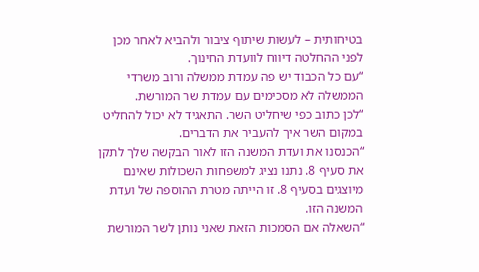בטיחותית – לעשות שיתוף ציבור ולהביא לאחר מכן לפני ההחלטה דיווח לוועדת החינוך.
“עם כל הכבוד יש פה עמדת ממשלה ורוב משרדי הממשלה לא מסכימים עם עמדת שר המורשת.
“לכן כתוב כפי שיחליט השר. התאגיד לא יכול להחליט במקום השר איך להעביר את הדברים.
“הכנסנו את ועדת המשנה הזו לאור הבקשה שלך לתקן את סעיף 8. נתנו נציג למשפחות השכולות שאינם מיוצגים בסעיף 8. זו הייתה מטרת ההוספה של ועדת המשנה הזו.
“השאלה אם הסמכות הזאת שאני נותן לשר המורשת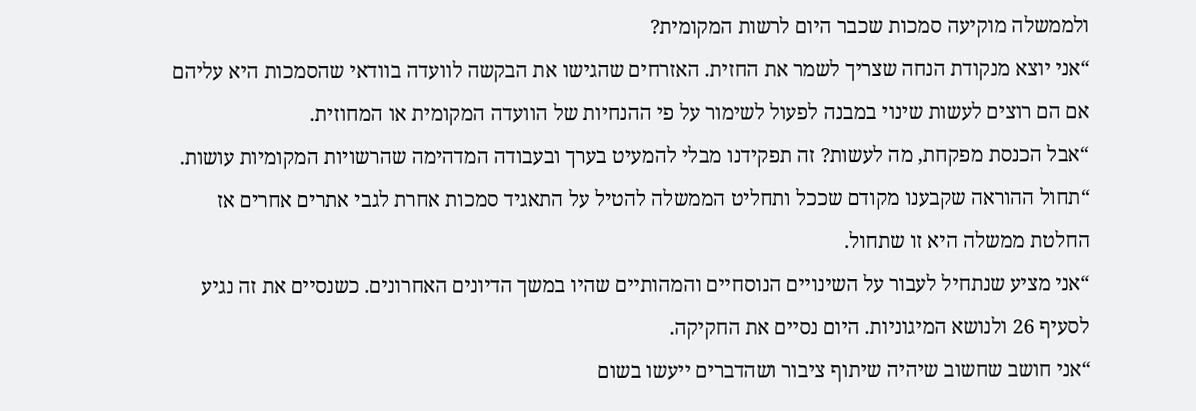ולממשלה מוקיעה סמכות שכבר היום לרשות המקומית?
“אני יוצא מנקודת הנחה שצריך לשמר את החזית. האזרחים שהגישו את הבקשה לוועדה בוודאי שהסמכות היא עליהם אם הם רוצים לעשות שינוי במבנה לפעול לשימור על פי ההנחיות של הוועדה המקומית או המחוזית.
“אבל הכנסת מפקחת, מה לעשות? זה תפקידנו מבלי להמעיט בערך ובעבודה המדהימה שהרשויות המקומיות עושות.
“תחול ההוראה שקבענו מקודם שככל ותחליט הממשלה להטיל על התאגיד סמכות אחרת לגבי אתרים אחרים אז החלטת ממשלה היא זו שתחול.
“אני מציע שנתחיל לעבור על השינויים הנוסחיים והמהותיים שהיו במשך הדיונים האחרונים. כשנסיים את זה נגיע לסעיף 26 ולנושא המיגוניות. היום נסיים את החקיקה.
“אני חושב שחשוב שיהיה שיתוף ציבור ושהדברים ייעשו בשום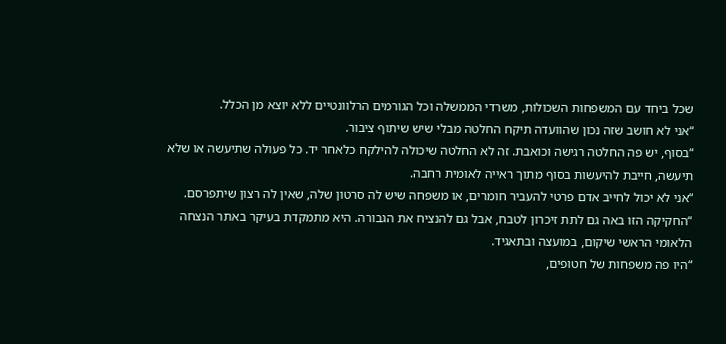שכל ביחד עם המשפחות השכולות, משרדי הממשלה וכל הגורמים הרלוונטיים ללא יוצא מן הכלל.
“אני לא חושב שזה נכון שהוועדה תיקח החלטה מבלי שיש שיתוף ציבור.
“בסוף, יש פה החלטה רגישה וכואבת. זה לא החלטה שיכולה להילקח כלאחר יד. כל פעולה שתיעשה או שלא תיעשה, חייבת להיעשות בסוף מתוך ראייה לאומית רחבה.
“אני לא יכול לחייב אדם פרטי להעביר חומרים, או משפחה שיש לה סרטון שלה, שאין לה רצון שיתפרסם.
“החקיקה הזו באה גם לתת זיכרון לטבח, אבל גם להנציח את הגבורה. היא מתמקדת בעיקר באתר הנצחה הלאומי הראשי שיקום, במועצה ובתאגיד.
“היו פה משפחות של חטופים,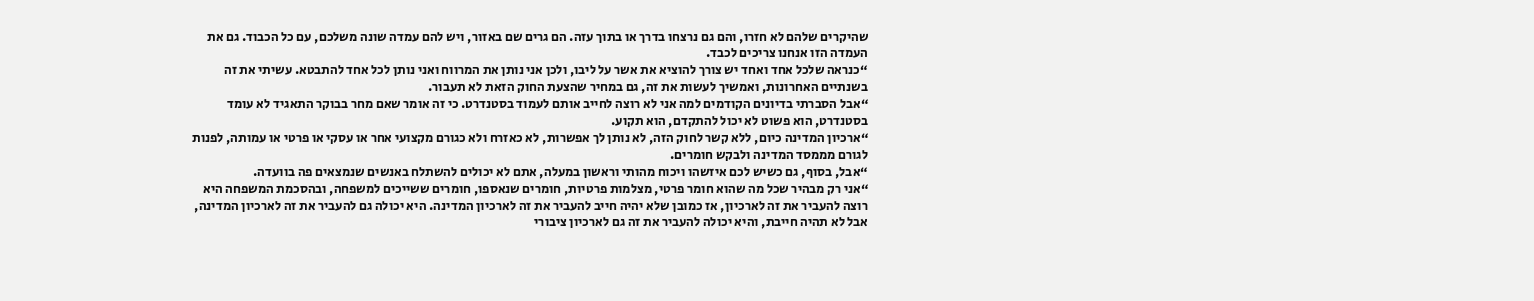שהיקרים שלהם לא חזרו, והם גם נרצחו בדרך או בתוך עזה. הם גרים שם באזור, ויש להם עמדה שונה משלכם, עם כל הכבוד. גם את העמדה הזו אנחנו צריכים לכבד.
“כנראה שלכל אחד ואחד יש צורך להוציא את אשר על ליבו, ולכן אני נותן את המרווח ואני נותן לכל אחד להתבטא. עשיתי את זה בשנתיים האחרונות, ואמשיך לעשות את זה, גם במחיר שהצעת החוק הזאת לא תעבור.
“אבל הסברתי בדיונים הקודמים למה אני לא רוצה לחייב אותם לעמוד בסטנדרט. כי זה אומר שאם מחר בבוקר התאגיד לא עומד בסטנדרט, הוא פשוט לא יכול להתקדם, הוא תקוע.
“ארכיון המדינה כיום, ללא קשר לחוק הזה, לא נותן לך אפשרות, לא כאזרח ולא כגורם מקצועי אחר או עסקי או פרטי או עמותה, לפנות לגורם מממסד המדינה ולבקש חומרים.
“אבל, בסוף, גם כשיש לכם איזשהו ויכוח מהותי וראשון במעלה, אתם לא יכולים להשתלח באנשים שנמצאים פה בוועדה.
“אני רק מבהיר שכל מה שהוא חומר פרטי, מצלמות פרטיות, חומרים שנאספו, חומרים ששייכים למשפחה, ובהסכמת המשפחה היא רוצה להעביר את זה לארכיון, אז כמובן שלא יהיה חייב להעביר את זה לארכיון המדינה. היא יכולה גם להעביר את זה לארכיון המדינה, אבל לא תהיה חייבת, והיא יכולה להעביר את זה גם לארכיון ציבורי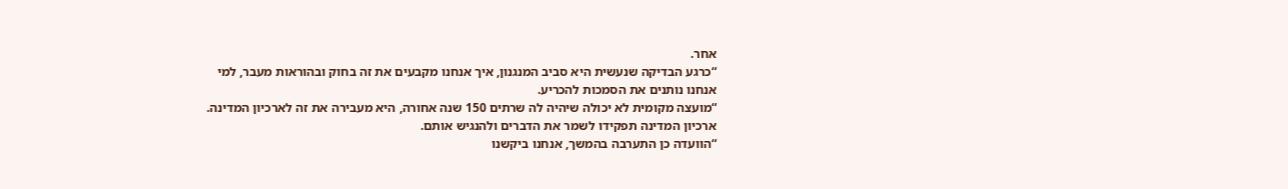אחר.
“כרגע הבדיקה שנעשית היא סביב המנגנון, איך אנחנו מקבעים את זה בחוק ובהוראות מעבר, למי אנחנו נותנים את הסמכות להכריע.
“מועצה מקומית לא יכולה שיהיה לה שרתים 150 שנה אחורה, היא מעבירה את זה לארכיון המדינה. ארכיון המדינה תפקידו לשמר את הדברים ולהנגיש אותם.
“הוועדה כן התערבה בהמשך, אנחנו ביקשנו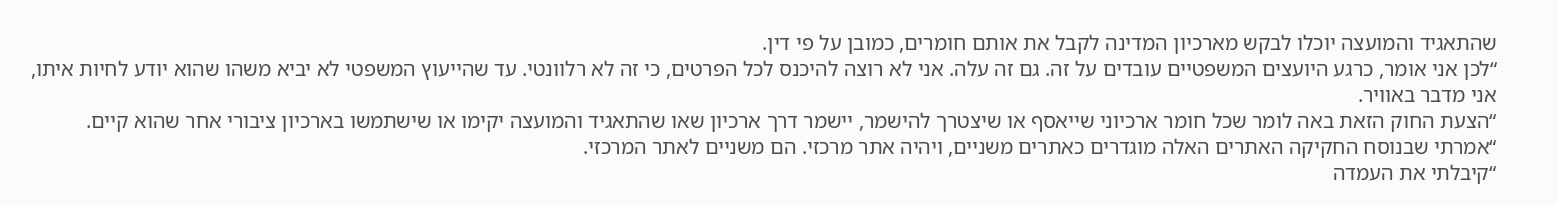שהתאגיד והמועצה יוכלו לבקש מארכיון המדינה לקבל את אותם חומרים, כמובן על פי דין.
“לכן אני אומר, כרגע היועצים המשפטיים עובדים על זה. גם זה עלה. אני לא רוצה להיכנס לכל הפרטים, כי זה לא רלוונטי. עד שהייעוץ המשפטי לא יביא משהו שהוא יודע לחיות איתו, אני מדבר באוויר.
“הצעת החוק הזאת באה לומר שכל חומר ארכיוני שייאסף או שיצטרך להישמר, יישמר דרך ארכיון שאו שהתאגיד והמועצה יקימו או שישתמשו בארכיון ציבורי אחר שהוא קיים.
“אמרתי שבנוסח החקיקה האתרים האלה מוגדרים כאתרים משניים, ויהיה אתר מרכזי. הם משניים לאתר המרכזי.
“קיבלתי את העמדה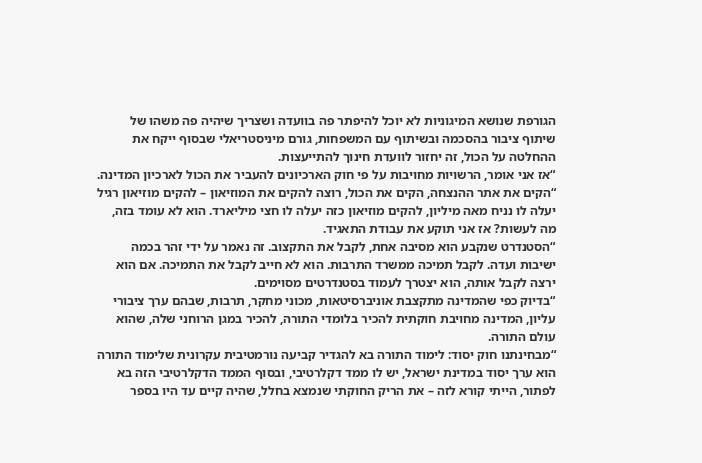הגורפת שנושא המיגוניות לא יוכל להיפתר פה בוועדה ושצריך שיהיה פה משהו של שיתוף ציבור בהסכמה ובשיתוף עם המשפחות, גורם מיניסטריאלי שבסוף ייקח את ההחלטה על הכול, זה יחזור לוועדת חינוך להתייעצות.
“אז אני אומר, הרשויות מחויבות על פי חוק הארכיונים להעביר את הכול לארכיון המדינה.
“הקים את אתר ההנצחה, הקים את הכול, רוצה להקים את המוזיאון – להקים מוזיאון רגיל יעלה לו נניח מאה מיליון, להקים מוזיאון כזה יעלה לו חצי מיליארד. הוא לא עומד בזה, מה לעשות? אז אני תוקע את עבודת התאגיד.
“הסטנדרט שנקבע הוא מסיבה אחת, לקבל את התקצוב. זה נאמר על ידי זהר בכמה ישיבות ועדה. לקבל תמיכה ממשרד התרבות. הוא לא חייב לקבל את התמיכה. אם הוא ירצה לקבל אותה, הוא יצטרך לעמוד בסטנדרטים מסוימים.
“בדיוק כפי שהמדינה מתקצבת אוניברסיטאות, מכוני מחקר, תרבות, שבהם ערך ציבורי עליון, המדינה מחויבת חוקתית להכיר בלומדי התורה, להכיר במגן הרוחני שלה, שהוא עולם התורה.
“מבחינתנו חוק יסוד: לימוד התורה בא להגדיר קביעה נורמטיבית עקרונית שלימוד התורה הוא ערך יסוד במדינת ישראל, יש לו ממד דקלרטיבי, ובסוף הממד הדקלרטיבי הזה בא לפתור, הייתי קורא לזה – את הריק החוקתי שנמצא בחלל, שהיה קיים עד היו בספר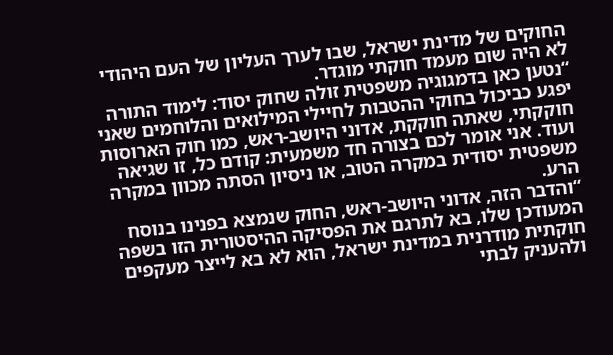החוקים של מדינת ישראל, שבו לערך העליון של העם היהודי לא היה שום מעמד חוקתי מוגדר.
“נטען כאן בדמגוגיה משפטית זולה שחוק יסוד: לימוד התורה יפגע כביכול בחוקי ההטבות לחיילי המילואים והלוחמים שאני חוקקתי, שאתה חוקקת, אדוני היושב-ראש, כמו חוק הארוסות ועוד. אני אומר לכם בצורה חד משמעית: קודם כל, זו שגיאה משפטית יסודית במקרה הטוב, או ניסיון הסתה מכוון במקרה הרע.
“והדבר הזה, אדוני היושב-ראש, החוק שנמצא בפנינו בנוסח המעודכן שלו, בא לתרגם את הפסיקה ההיסטורית הזו בשפה חוקתית מודרנית במדינת ישראל, הוא לא בא לייצר מעקפים ולהעניק לבתי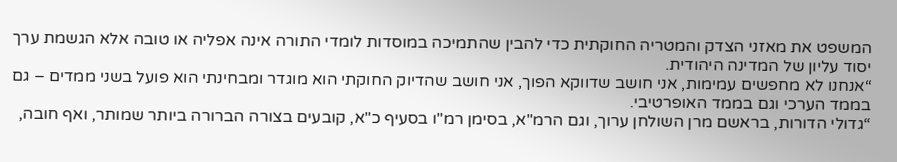המשפט את מאזני הצדק והמטריה החוקתית כדי להבין שהתמיכה במוסדות לומדי התורה אינה אפליה או טובה אלא הגשמת ערך יסוד עליון של המדינה היהודית.
“אנחנו לא מחפשים עמימות, אני חושב שדווקא הפוך, אני חושב שהדיוק החוקתי הוא מוגדר ומבחינתי הוא פועל בשני ממדים – גם בממד הערכי וגם בממד האופרטיבי.
“גדולי הדורות, בראשם מרן השולחן ערוך, וגם הרמ"א, בסימן רמ"ו בסעיף כ"א, קובעים בצורה הברורה ביותר שמותר, ואף חובה,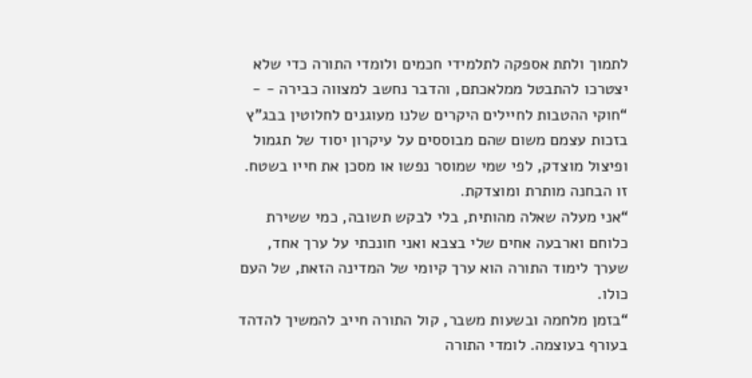לתמוך ולתת אספקה לתלמידי חכמים ולומדי התורה כדי שלא יצטרכו להתבטל ממלאכתם, והדבר נחשב למצווה כבירה - -
“חוקי ההטבות לחיילים היקרים שלנו מעוגנים לחלוטין בבג"ץ בזכות עצמם משום שהם מבוססים על עיקרון יסוד של תגמול ופיצול מוצדק, לפי שמי שמוסר נפשו או מסכן את חייו בשטח. זו הבחנה מותרת ומוצדקת.
“אני מעלה שאלה מהותית, בלי לבקש תשובה, כמי ששירת כלוחם וארבעה אחים שלי בצבא ואני חונכתי על ערך אחד, שערך לימוד התורה הוא ערך קיומי של המדינה הזאת, של העם כולו.
“בזמן מלחמה ובשעות משבר, קול התורה חייב להמשיך להדהד בעורף בעוצמה. לומדי התורה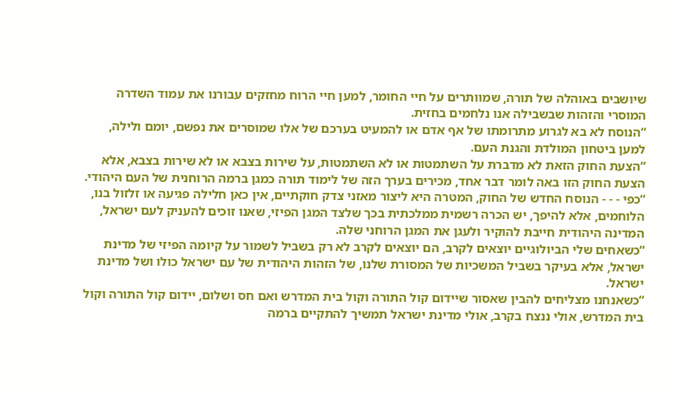שיושבים באוהלה של תורה, שמוותרים על חיי החומר, למען חיי הרוח מחזקים עבורנו את עמוד השדרה המוסרי והזהות שבשבילה אנו נלחמים בחזית.
“הנוסח לא בא לגרוע מתרומתו של אף אדם או להמעיט בערכם של אלו שמוסרים את נפשם, יומם ולילה, למען ביטחון המולדת והגנת העם.
“הצעת החוק הזאת לא מדברת על השתמטות או לא השתמטות, על שירות בצבא או לא שירות בצבא, אלא הצעת החוק הזו באה לומר דבר אחד, מכירים בערך הזה של לימוד תורה כמגן ברמה הרוחנית של העם היהודי.
“כפי - - - הנוסח החדש של החוק, המטרה היא ליצור מאזני צדק חוקתיים, אין כאן חלילה פגיעה או זלזול בנו, הלוחמים, אלא להיפך, יש הכרה רשמית ממלכתית בכך שלצד המגן הפיזי, שאנו זוכים להעניק לעם ישראל, המדינה היהודית חייבת להוקיר ולעגן את המגן הרוחני שלה.
“כשאחים שלי הביולוגיים יוצאים לקרב, הם יוצאים לקרב לא רק בשביל לשמור על קיומה הפיזי של מדינת ישראל, אלא בעיקר בשביל המשכיות של המסורת שלנו, של הזהות היהודית של עם ישראל כולו ושל מדינת ישראל.
“כשאנחנו מצליחים להבין שאסור שיידום קול התורה וקול בית המדרש ואם חס ושלום, יידום קול התורה וקול בית המדרש, אולי ננצח בקרב, אולי מדינת ישראל תמשיך להתקיים ברמה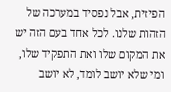הפיזית, אבל נפסיד במערכה של הזהות שלנו. לכל אחד בעם הזה יש את המקום שלו ואת התפקיד שלו, ומי שלא יושב לומד, לא יושב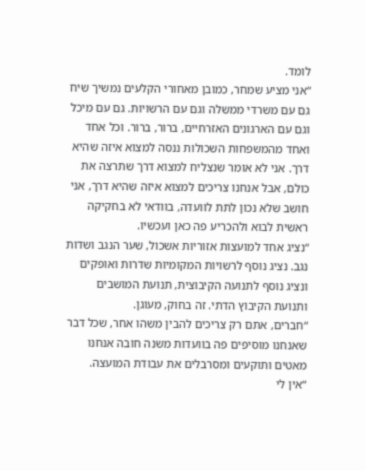לומד.
“אני מציע שמחר, כמובן מאחורי הקלעים נמשיך שיח גם עם משרדי ממשלה וגם עם הרשויות. גם עם מיכל וגם עם הארגונים האזרחיים, ברור, ברור. וכל אחד ואחד מהמשפחות השכולות ננסה למצוא איזה שהיא דרך. אני לא אומר שנצליח למצוא דרך שתרצה את כולם, אבל אנחנו צריכים למצוא איזה שהיא דרך, אני חושב שלא נכון לתת לוועדה, בוודאי לא בחקיקה ראשית לבוא ולהכריע פה כאן ועכשיו.
“נציג אחד למועצות אזוריות אשכול, שער הנגב ושדות נגב. נציג נוסף לרשויות המקומיות שדרות ואופקים ונציג נוסף לתנועה הקיבוצית, תנועת המושבים ותנועת הקיבוץ הדתי. זה בחוק, מעוגן.
“חברים, אתם רק צריכים להבין משהו אחר, שכל דבר שאנחנו מוסיפים פה בוועדות משנה חובה אנחנו מאטים ותוקעים ומסרבלים את עבודת המועצה.
“אין לי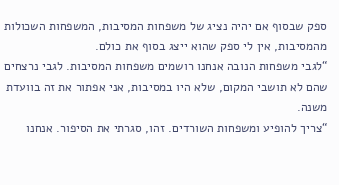ספק שבסוף אם יהיה נציג של משפחות המסיבות, המשפחות השכולות מהמסיבות, אין לי ספק שהוא ייצג בסוף את כולם.
“לגבי משפחות הנובה אנחנו רושמים משפחות המסיבות. לגבי נרצחים שהם לא תושבי המקום, שלא היו במסיבות, אני אפתור את זה בוועדת משנה.
“צריך להופיע ומשפחות השורדים. זהו, סגרתי את הסיפור. אנחנו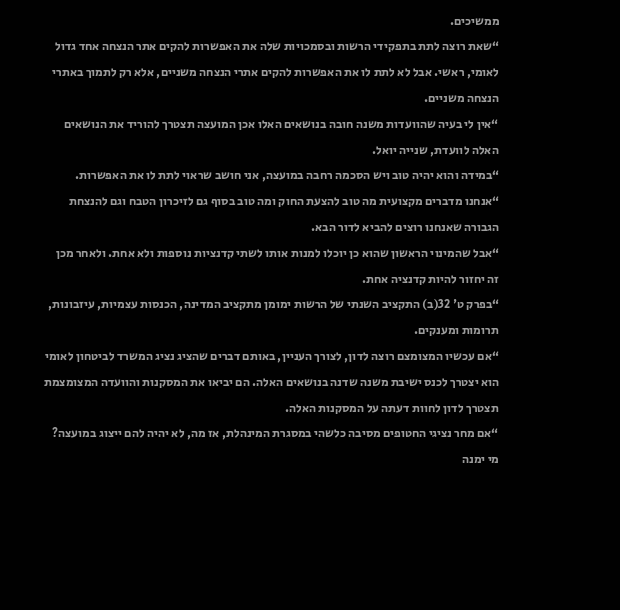ממשיכים.
“שאת רוצה לתת בתפקידי הרשות ובסמכויות שלה את האפשרות להקים אתר הנצחה אחד גדול לאומי, ראשי. אבל לא לתת לו את האפשרות להקים אתרי הנצחה משניים, אלא רק לתמוך באתרי הנצחה משניים.
“אין לי בעיה שהוועדות משנה חובה בנושאים האלו אכן המועצה תצטרך להוריד את הנושאים האלה לוועדת, שנייה יואל.
“במידה והוא יהיה טוב ויש הסכמה רחבה במועצה, אני חושב שראוי לתת לו את האפשרות.
“אנחנו מדברים מקצועית מה טוב להצעת החוק ומה טוב בסוף גם לזיכרון הטבח וגם להנצחת הגבורה שאנחנו רוצים להביא לדור הבא.
“אבל שהמינוי הראשון שהוא כן יוכלו למנות אותו לשתי קדנציות נוספות ולא אחת. ולאחר מכן זה יחזור להיות קדנציה אחת.
“בפרק ט' 32(ב) התקציב השנתי של הרשות ימומן מתקציב המדינה, הכנסות עצמיות, עיזבונות, תרומות ומענקים.
“אם עכשיו המצומצם רוצה לדון, לצורך העניין, באותם דברים שהציג נציג המשרד לביטחון לאומי הוא יצטרך לכנס ישיבת משנה שדנה בנושאים האלה. הם יביאו את המסקנות והוועדה המצומצמת תצטרך לדון לחוות דעתה על המסקנות האלה.
“אם מחר נציגי החטופים מסיבה כלשהי במסגרת המינהלת, אז מה, לא יהיה להם ייצוג במועצה? מי ימנה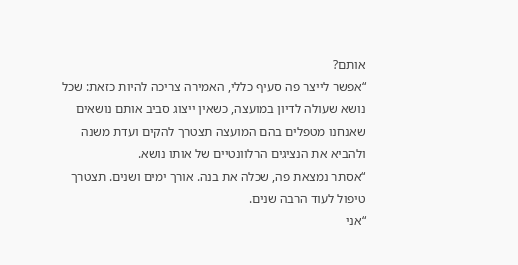אותם?
“אפשר לייצר פה סעיף כללי, האמירה צריכה להיות כזאת: שכל נושא שעולה לדיון במועצה, כשאין ייצוג סביב אותם נושאים שאנחנו מטפלים בהם המועצה תצטרך להקים ועדת משנה ולהביא את הנציגים הרלוונטיים של אותו נושא.
“אסתר נמצאת פה, שכלה את בנה. אורך ימים ושנים. תצטרך טיפול לעוד הרבה שנים.
“אני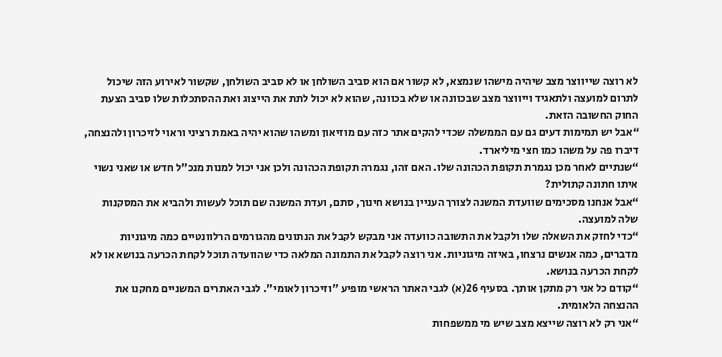לא רוצה שייווצר מצב שיהיה מישהו שנמצא, לא קשור אם הוא סביב השולחן או לא סביב השולחן, שקשור לאירוע הזה שיכול לתרום למועצה ולתאגיד וייווצר מצב שבכוונה או שלא בכוונה, שהוא לא יכול לתת את הייצוג ואת ההסתכלות שלו סביב הצעת החוק החשובה הזאת.
“אבל יש תמימות דעים גם עם הממשלה שכדי להקים אתר כזה עם מוזיאון ומשהו שהוא יהיה באמת רציני וראוי לזיכרון ולהנצחה, דיברו פה על משהו כמו חצי מיליארד.
“שנתיים לאחר מכן נגמרת תקופת הכהונה שלו. האם זהו, נגמרה תקופת הכהונה ולכן אני יכול למנות מנכ"ל חדש או שאני נשוי איתו חתונה קתולית?
“אבל אנחנו מסכימים שוועדת המשנה לצורך העניין בנושא חינוך, סתם, ועדת המשנה שם תוכל לעשות ולהביא את המסקנות שלה למועצה.
“כדי לחזק את השאלה שלו ולקבל את התשובה כוועדה אני מבקש לקבל את הנתונים מהגורמים הרלוונטיים כמה מיגוניות מדברים, כמה אנשים נרצחו, באיזה מיגוניות. אני רוצה לקבל את התמונה המלאה כדי שהוועדה תוכל לקחת הכרעה בנושא או לא לקחת הכרעה בנושא.
“קודם כל אני רק מתקן אותך. בסעיף 26(א) לגבי האתר הראשי מופיע "וזיכרון לאומי". לגבי האתרים המשניים מחקנו את ההנצחה הלאומית.
“אני רק לא רוצה שייצא מצב שיש מי ממשפחות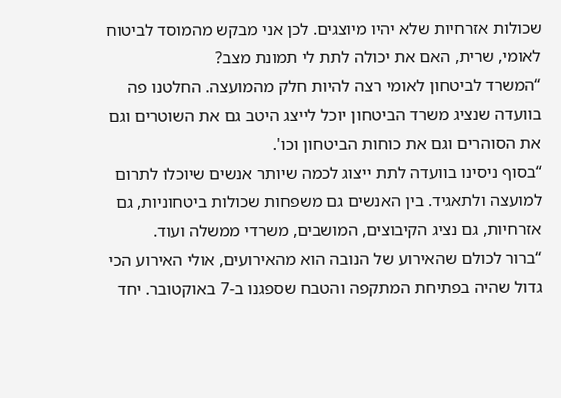שכולות אזרחיות שלא יהיו מיוצגים. לכן אני מבקש מהמוסד לביטוח לאומי, שרית, האם את יכולה לתת לי תמונת מצב?
“המשרד לביטחון לאומי רצה להיות חלק מהמועצה. החלטנו פה בוועדה שנציג משרד הביטחון יוכל לייצג היטב גם את השוטרים וגם את הסוהרים וגם את כוחות הביטחון וכו'.
“בסוף ניסינו בוועדה לתת ייצוג לכמה שיותר אנשים שיוכלו לתרום למועצה ולתאגיד. בין האנשים גם משפחות שכולות ביטחוניות, גם אזרחיות, גם נציג הקיבוצים, המושבים, משרדי ממשלה ועוד.
“ברור לכולם שהאירוע של הנובה הוא מהאירועים, אולי האירוע הכי גדול שהיה בפתיחת המתקפה והטבח שספגנו ב-7 באוקטובר. יחד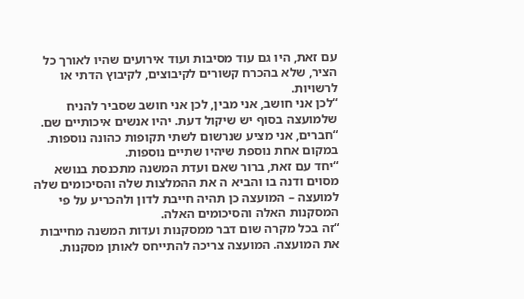עם זאת, היו גם עוד מסיבות ועוד אירועים שהיו לאורך כל הציר, שלא בהכרח קשורים לקיבוצים, לקיבוץ הדתי או לרשויות.
“לכן אני חושב, אני מבין, לכן אני חושב שסביר להניח שלמועצה בסוף יש שיקול דעת. יהיו אנשים איכותיים שם.
“חברים, אני מציע שנרשום לשתי תקופות כהונה נוספות. במקום אחת נוספת שיהיו שתיים נוספות.
“יחד עם זאת, ברור שאם ועדת המשנה מתכנסת בנושא מסוים ודנה בו והביא ה את ההמלצות שלה והסיכומים שלה למועצה – המועצה כן תהיה חייבת לדון ולהכריע על פי המסקנות האלה והסיכומים האלה.
“זה בכל מקרה שום דבר ממסקנות ועדות המשנה מחייבות את המועצה. המועצה צריכה להתייחס לאותן מסקנות.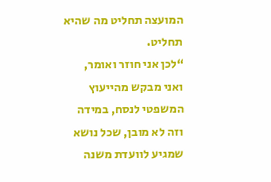המועצה תחליט מה שהיא תחליט.
“לכן אני חוזר ואומר, ואני מבקש מהייעוץ המשפטי לנסח, במידה וזה לא מובן, שכל נושא שמגיע לוועדת משנה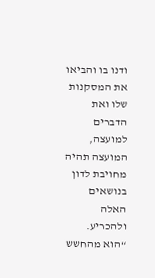ודנו בו והביאו את המסקנות שלו ואת הדברים למועצה, המועצה תהיה מחויבת לדון בנושאים האלה ולהכריע.
“הוא מהחשש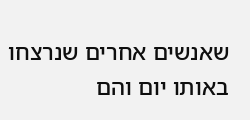שאנשים אחרים שנרצחו באותו יום והם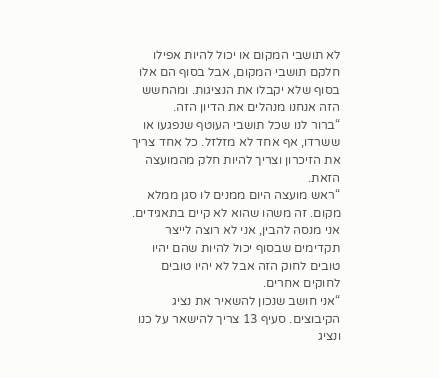לא תושבי המקום או יכול להיות אפילו חלקם תושבי המקום, אבל בסוף הם אלו בסוף שלא יקבלו את הנציגות. ומהחשש הזה אנחנו מנהלים את הדיון הזה.
“ברור לנו שכל תושבי העוטף שנפגעו או ששרדו, אף אחד לא מזלזל. כל אחד צריך את הזיכרון וצריך להיות חלק מהמועצה הזאת.
“ראש מועצה היום ממנים לו סגן ממלא מקום. זה משהו שהוא לא קיים בתאגידים. אני מנסה להבין, אני לא רוצה לייצר תקדימים שבסוף יכול להיות שהם יהיו טובים לחוק הזה אבל לא יהיו טובים לחוקים אחרים.
“אני חושב שנכון להשאיר את נציג הקיבוצים. סעיף 13 צריך להישאר על כנו ונציג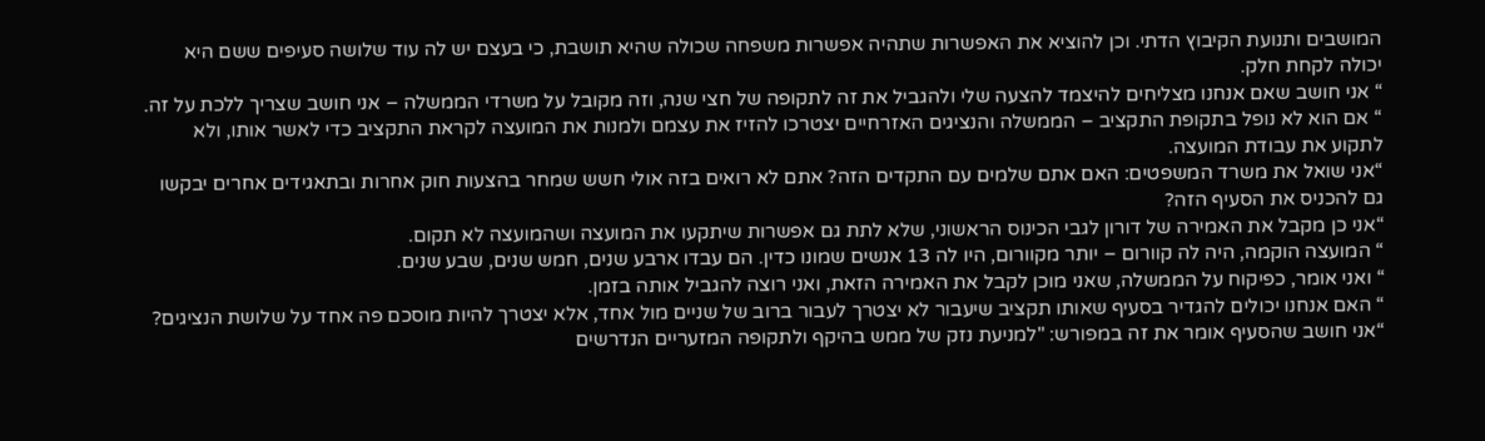המושבים ותנועת הקיבוץ הדתי. וכן להוציא את האפשרות שתהיה אפשרות משפחה שכולה שהיא תושבת, כי בעצם יש לה עוד שלושה סעיפים ששם היא יכולה לקחת חלק.
“ אני חושב שאם אנחנו מצליחים להיצמד להצעה שלי ולהגביל את זה לתקופה של חצי שנה, וזה מקובל על משרדי הממשלה – אני חושב שצריך ללכת על זה.
“ אם הוא לא נופל בתקופת התקציב – הממשלה והנציגים האזרחיים יצטרכו להזיז את עצמם ולמנות את המועצה לקראת התקציב כדי לאשר אותו, ולא לתקוע את עבודת המועצה.
“אני שואל את משרד המשפטים: האם אתם שלמים עם התקדים הזה? אתם לא רואים בזה אולי חשש שמחר בהצעות חוק אחרות ובתאגידים אחרים יבקשו גם להכניס את הסעיף הזה?
“אני כן מקבל את האמירה של דורון לגבי הכינוס הראשוני, שלא לתת גם אפשרות שיתקעו את המועצה ושהמועצה לא תקום.
“ המועצה הוקמה, היה לה קוורום – יותר מקוורום, היו לה 13 אנשים שמונו כדין. הם עבדו ארבע שנים, חמש שנים, שבע שנים.
“ ואני אומר, כפיקוח על הממשלה, שאני מוכן לקבל את האמירה הזאת, ואני רוצה להגביל אותה בזמן.
“ האם אנחנו יכולים להגדיר בסעיף שאותו תקציב שיעבור לא יצטרך לעבור ברוב של שניים מול אחד, אלא יצטרך להיות מוסכם פה אחד על שלושת הנציגים?
“אני חושב שהסעיף אומר את זה במפורש: "למניעת נזק של ממש בהיקף ולתקופה המזעריים הנדרשים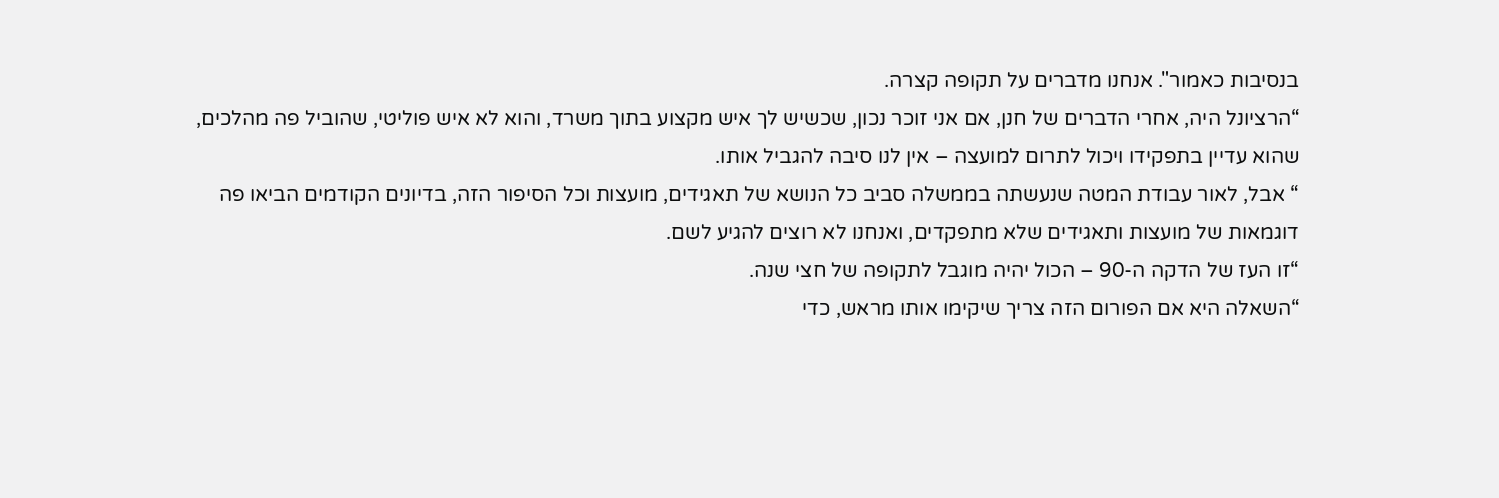בנסיבות כאמור". אנחנו מדברים על תקופה קצרה.
“הרציונל היה, אחרי הדברים של חנן, אם אני זוכר נכון, שכשיש לך איש מקצוע בתוך משרד, והוא לא איש פוליטי, שהוביל פה מהלכים, שהוא עדיין בתפקידו ויכול לתרום למועצה – אין לנו סיבה להגביל אותו.
“ אבל, לאור עבודת המטה שנעשתה בממשלה סביב כל הנושא של תאגידים, מועצות וכל הסיפור הזה, בדיונים הקודמים הביאו פה דוגמאות של מועצות ותאגידים שלא מתפקדים, ואנחנו לא רוצים להגיע לשם.
“זו העז של הדקה ה-90 – הכול יהיה מוגבל לתקופה של חצי שנה.
“השאלה היא אם הפורום הזה צריך שיקימו אותו מראש, כדי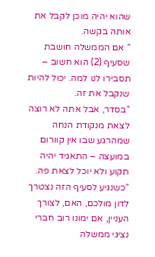שהוא יהיה מוכן לקבל את אותה בקשה.
“ אם הממשלה חושבת שסעיף (2) הוא חשוב – תסבירו לנו למה. יכול להיות שנקבל את זה.
“בסדר, אבל אתה לא רוצה לצאת מנקודת הנחה שמהרגע שבו אין קוורום במועצה – התאגיד יהיה תקוע ולא יוכל לצאת פה.
“כשנגיע לסעיף הזה נצטרך לדון מולכם, האם, לצורך העניין, אם ימונו רוב חברי נציגי ממשלה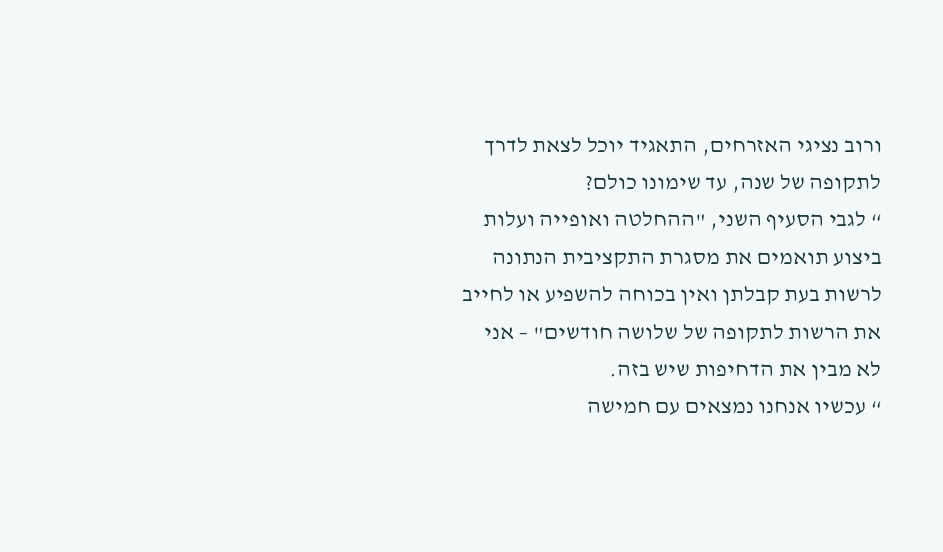ורוב נציגי האזרחים, התאגיד יוכל לצאת לדרך לתקופה של שנה, עד שימונו כולם?
“ לגבי הסעיף השני, "ההחלטה ואופייה ועלות ביצוע תואמים את מסגרת התקציבית הנתונה לרשות בעת קבלתן ואין בכוחה להשפיע או לחייב את הרשות לתקופה של שלושה חודשים" – אני לא מבין את הדחיפות שיש בזה.
“ עכשיו אנחנו נמצאים עם חמישה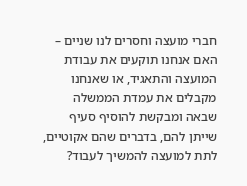חברי מועצה וחסרים לנו שניים – האם אנחנו תוקעים את עבודת המועצה והתאגיד, או שאנחנו מקבלים את עמדת הממשלה שבאה ומבקשת להוסיף סעיף שייתן להם, בדברים שהם אקוטיים, לתת למועצה להמשיך לעבוד?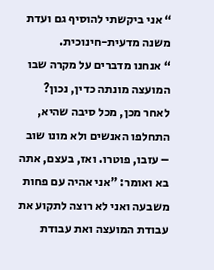“ אני ביקשתי להוסיף גם ועדת משנה מדעית-חינוכית.
“ אנחנו מדברים על מקרה שבו המועצה מונתה כדין, נכון? לאחר מכן, מכל סיבה שהיא, התחלפו האנשים ולא מונו שוב – עזבו, פוטרו. ואז, בעצם, אתה בא ואומר: "אני אהיה עם פחות משבעה ואני לא רוצה לתקוע את עבודת המועצה ואת עבודת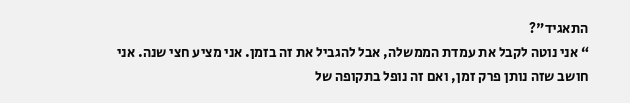התאגיד"?
“ אני נוטה לקבל את עמדת הממשלה, אבל להגביל את זה בזמן. אני מציע חצי שנה. אני חושב שזה נותן פרק זמן, ואם זה נופל בתקופה של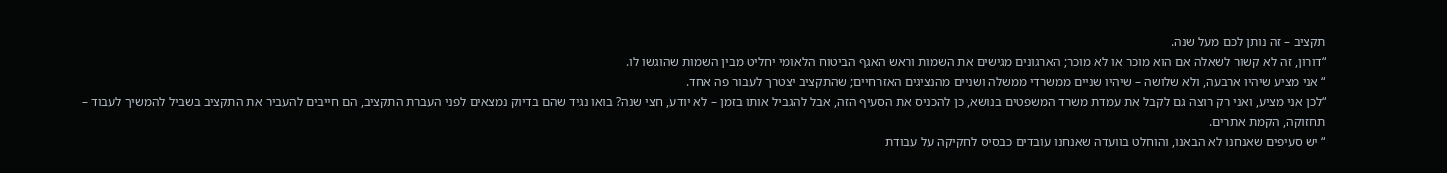תקציב – זה נותן לכם מעל שנה.
“דורון, זה לא קשור לשאלה אם הוא מוכר או לא מוכר; הארגונים מגישים את השמות וראש האגף הביטוח הלאומי יחליט מבין השמות שהוגשו לו.
“ אני מציע שיהיו ארבעה, ולא שלושה – שיהיו שניים ממשרדי ממשלה ושניים מהנציגים האזרחיים; שהתקציב יצטרך לעבור פה אחד.
“לכן אני מציע, ואני רק רוצה גם לקבל את עמדת משרד המשפטים בנושא, כן להכניס את הסעיף הזה, אבל להגביל אותו בזמן – לא יודע, חצי שנה? בואו נגיד שהם בדיוק נמצאים לפני העברת התקציב, הם חייבים להעביר את התקציב בשביל להמשיך לעבוד – תחזוקה, הקמת אתרים.
“ יש סעיפים שאנחנו לא הבאנו, והוחלט בוועדה שאנחנו עובדים כבסיס לחקיקה על עבודת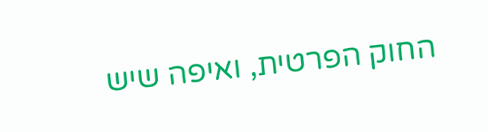החוק הפרטית, ואיפה שיש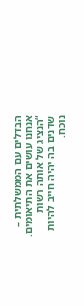הבדלים עם הממשלתית – אנחנו עושים את התיאומים.
“הנציג של אותה רשות שדנים בה יהיה חייב להיות נוכח.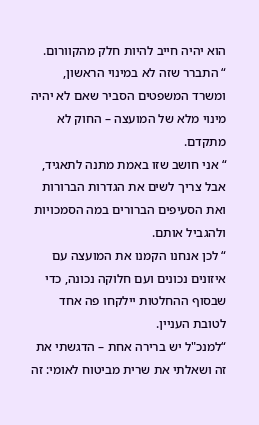הוא יהיה חייב להיות חלק מהקוורום.
“ התברר שזה לא במינוי הראשון, ומשרד המשפטים הסביר שאם לא יהיה מינוי מלא של המועצה – החוק לא מתקדם.
“ אני חושב שזו באמת מתנה לתאגיד, אבל צריך לשים את הגדרות הברורות ואת הסעיפים הברורים במה הסמכויות ולהגביל אותם.
“ לכן אנחנו הקמנו את המועצה עם איזונים נכונים ועם חלוקה נכונה, כדי שבסוף ההחלטות יילקחו פה אחד לטובת העניין.
“למנכ"ל יש ברירה אחת – הדגשתי את זה ושאלתי את שרית מביטוח לאומי: זה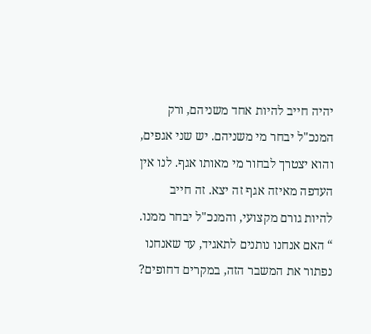יהיה חייב להיות אחד משניהם, ורק המנכ"ל יבחר מי משניהם. יש שני אגפים, והוא יצטרך לבחור מי מאותו אגף. לנו אין העדפה מאיזה אגף זה יצא. זה חייב להיות גורם מקצועי, והמנכ"ל יבחר ממנו.
“ האם אנחנו נותנים לתאגיד, עד שאנחנו נפתור את המשבר הזה, במקרים דחופים?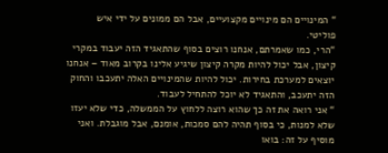“ המינויים הם מינויים מקצועיים, אבל הם ממונים על ידי איש פוליטי.
“הרי, כמו שאמרתם, אנחנו רוצים בסוף שהתאגיד הזה יעבוד במקרי קיצון, אבל יכול להיות מקרה קיצון שיגיע אלינו בקרוב מאוד – אנחנו יוצאים למערכת בחירות. יכול להיות שהמינויים האלה יתעכבו והחוק הזה יתעכב, והתאגיד לא יוכל להתחיל לעבוד.
“ אני רואה את זה כך שהוא רוצה ללחוץ על הממשלה, כדי שלא יעזו שלא למנות, כי בסוף תהיה להם סמכות, אומנם, אבל מוגבלת. ואני מוסיף על זה: בואו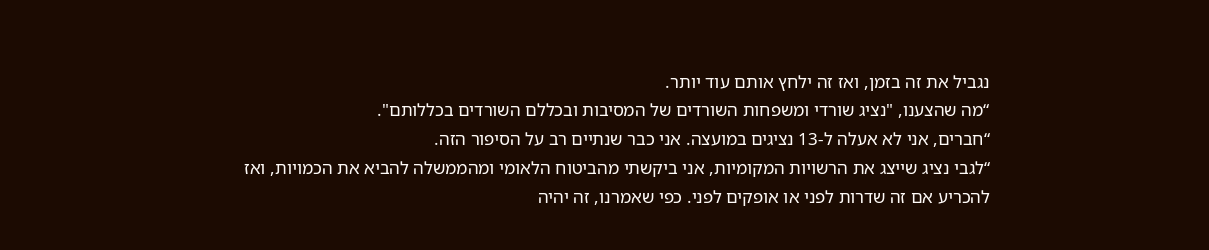נגביל את זה בזמן, ואז זה ילחץ אותם עוד יותר.
“מה שהצענו, "נציג שורדי ומשפחות השורדים של המסיבות ובכללם השורדים בכללותם".
“חברים, אני לא אעלה ל-13 נציגים במועצה. אני כבר שנתיים רב על הסיפור הזה.
“לגבי נציג שייצג את הרשויות המקומיות, אני ביקשתי מהביטוח הלאומי ומהממשלה להביא את הכמויות, ואז להכריע אם זה שדרות לפני או אופקים לפני. כפי שאמרנו, זה יהיה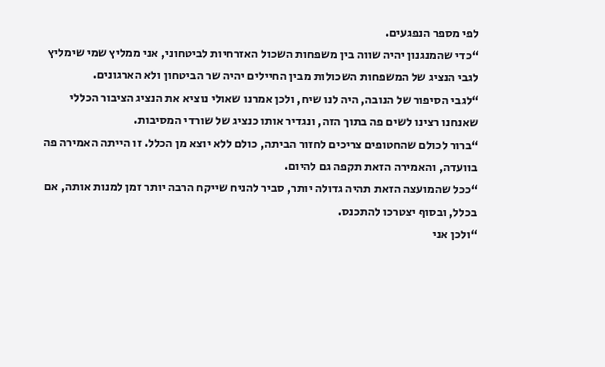לפי מספר הנפגעים.
“כדי שהמנגנון יהיה שווה בין משפחות השכול האזרחיות לביטחוני, אני ממליץ שמי שימליץ לגבי הנציג של המשפחות השכולות מבין החיילים יהיה שר הביטחון ולא הארגונים.
“לגבי הסיפור של הנובה, היה לנו שיח, ולכן אמרנו שאולי נוציא את הנציג הציבור הכללי שאנחנו רצינו לשים פה בתוך הזה, ונגדיר אותו כנציג של שורדי המסיבות.
“ברור לכולם שהחטופים צריכים לחזור הביתה, כולם ללא יוצא מן הכלל. זו הייתה האמירה פה בוועדה, והאמירה הזאת תקפה גם להיום.
“ככל שהמועצה הזאת תהיה גדולה יותר, סביר להניח שייקח הרבה יותר זמן למנות אותה, אם בכלל, ובסוף יצטרכו להתכנס.
“ולכן אני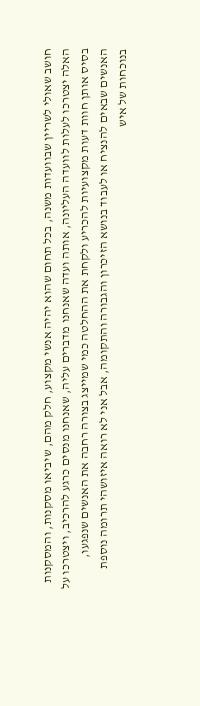חושב שאולי לשריין שבוועדות משנה, בכל תחום שהוא יהיה אנשי מקצוע, חלק מהם, שיביאו מסקנות, והמסקנות האלה יצטרכו לעלות לוועדה העליונה, אותה ועדה שאנחנו מדברים עליה, שאנחנו מנסים כרגע להרכיב, ויצטרכו על בסיס אותן חוות דעות מקצועיות להכריע ולקחת את ההחלטה כמי שמייצג בצורה רחבה את האנשים שנפגעו, האנשים שבאים להנציח או לעבוד בנושא הזיכרון והגבורה והתקומה, אבל אני לא רואה איזושהי תרומה נוספת בנוכחות של איש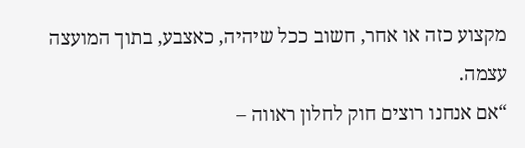מקצוע כזה או אחר, חשוב ככל שיהיה, כאצבע, בתוך המועצה עצמה.
“אם אנחנו רוצים חוק לחלון ראווה –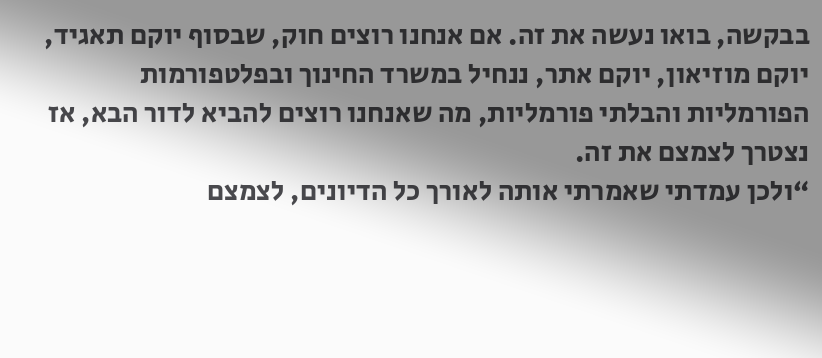בבקשה, בואו נעשה את זה. אם אנחנו רוצים חוק, שבסוף יוקם תאגיד, יוקם מוזיאון, יוקם אתר, ננחיל במשרד החינוך ובפלטפורמות הפורמליות והבלתי פורמליות, מה שאנחנו רוצים להביא לדור הבא, אז נצטרך לצמצם את זה.
“ולכן עמדתי שאמרתי אותה לאורך כל הדיונים, לצמצם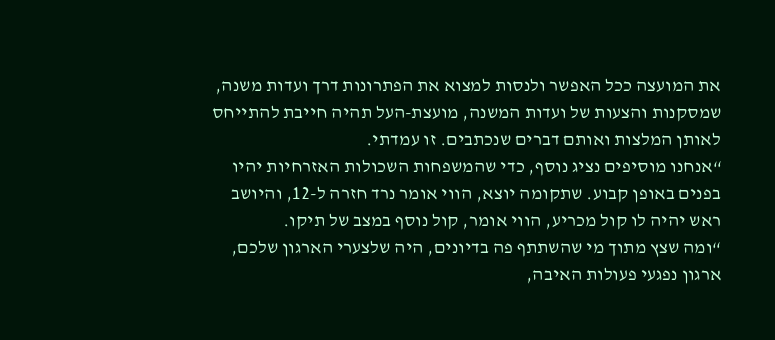את המועצה ככל האפשר ולנסות למצוא את הפתרונות דרך ועדות משנה, שמסקנות והצעות של ועדות המשנה, מועצת-העל תהיה חייבת להתייחס לאותן המלצות ואותם דברים שנכתבים. זו עמדתי.
“אנחנו מוסיפים נציג נוסף, כדי שהמשפחות השכולות האזרחיות יהיו בפנים באופן קבוע. שתקומה יוצא, הווי אומר נרד חזרה ל-12, והיושב ראש יהיה לו קול מכריע, הווי אומר, קול נוסף במצב של תיקו.
“ומה שצץ מתוך מי שהשתתף פה בדיונים, היה שלצערי הארגון שלכם, ארגון נפגעי פעולות האיבה,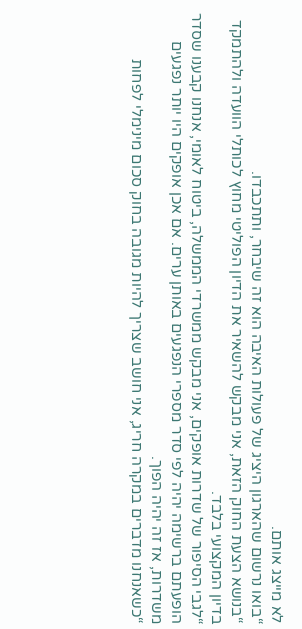לא מייצג אותם.
“בואו נרשום שהארגון היציג של פעולות האיבה הוא זה שיבחר, ותתכבדו.
“בנושא הצעת החוק הזאת, אני מבקש להשאיר את הדיון הפוליטי מחוץ לכותלי הוועדה ולהתמקד בדיון המקצועי בלבד.
“לגבי הסיפור של שדרות אופקים, אני מבקש ממשרדי הממשלה, ביטוח לאומי, אנחנו קבענו שסדר הופעתם ברשימה יהיה לפי סדר מספרי הנפגעים באותן ערים. אם אכן אופקים היו יותר נפגעים משדרות, אז זה יהיה הפוך.
“כשאנחנו מדברים במקרה חריג, אני חושב שצריך להיות מגובה בחוק סכום מינימלי לפחות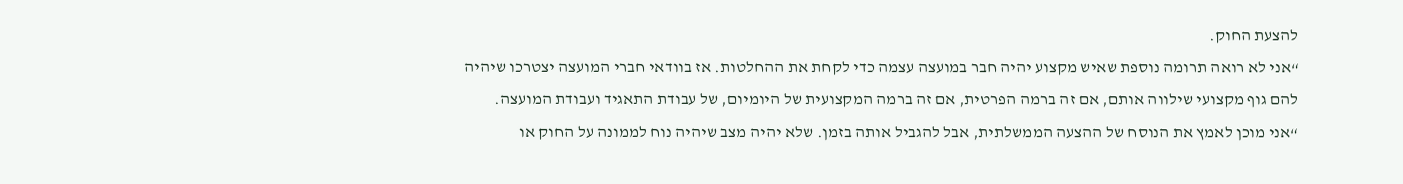להצעת החוק.
“אני לא רואה תרומה נוספת שאיש מקצוע יהיה חבר במועצה עצמה כדי לקחת את ההחלטות. אז בוודאי חברי המועצה יצטרכו שיהיה להם גוף מקצועי שילווה אותם, אם זה ברמה הפרטית, אם זה ברמה המקצועית של היומיום, של עבודת התאגיד ועבודת המועצה.
“אני מוכן לאמץ את הנוסח של ההצעה הממשלתית, אבל להגביל אותה בזמן. שלא יהיה מצב שיהיה נוח לממונה על החוק או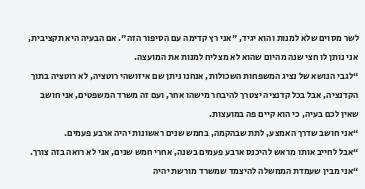לשר מסוים שלא למנות והוא יגיד, "אני רץ קדימה עם הסיפור הזה". אם הבעיה היא תקציבית, אני נותן לו חצי שנה מהיום שהוא לא מצליח למנות את המועצה.
“לגבי הנושא של נציג המשפחות השכולות, אנחנו ניתן שם איזושהי רוטציה, לא רוטציה בתוך הקדנציה, אבל בכל קדנציה יצטרך להיבחר מישהו אחר, ועם זה משרד המשפטים, אני חושב שאין לכם בעיה, כי הוא קיים פה במועצות.
“אני חושב שדרך האמצע, לתת שבהקמה, בחמש שנים ראשונות יהיה ארבע פעמים.
“אבל לחייב אותו מראש להיכנס ארבע פעמים בשנה, אחרי חמש שנים, אני לא רואה בזה צורך.
“אני מבין שעמדת הממשלה להיצמד שמשרד מורשת יהיה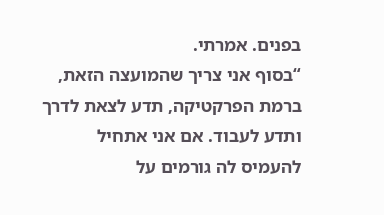בפנים. אמרתי.
“בסוף אני צריך שהמועצה הזאת, ברמת הפרקטיקה, תדע לצאת לדרך ותדע לעבוד. אם אני אתחיל להעמיס לה גורמים על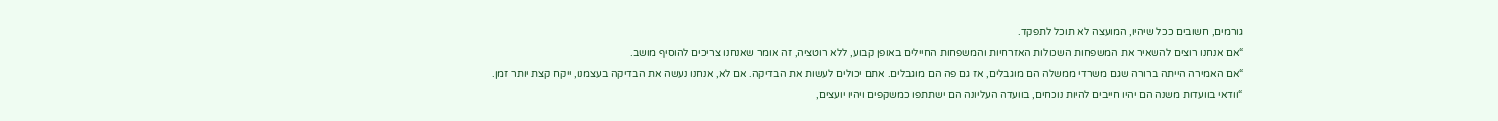גורמים, חשובים ככל שיהיו, המועצה לא תוכל לתפקד.
“אם אנחנו רוצים להשאיר את המשפחות השכולות האזרחיות והמשפחות החיילים באופן קבוע, ללא רוטציה, זה אומר שאנחנו צריכים להוסיף מושב.
“אם האמירה הייתה ברורה שגם משרדי ממשלה הם מוגבלים, אז גם פה הם מוגבלים. אתם יכולים לעשות את הבדיקה. אם לא, אנחנו נעשה את הבדיקה בעצמנו, ייקח קצת יותר זמן.
“וודאי בוועדות משנה הם יהיו חייבים להיות נוכחים, בוועדה העליונה הם ישתתפו כמשקפים ויהיו יועצים,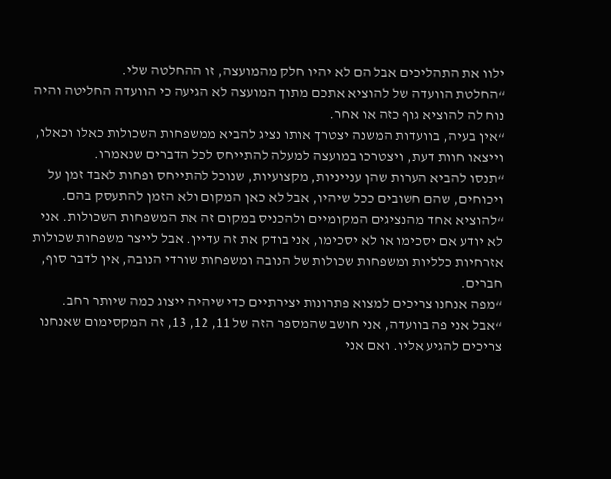ילוו את התהליכים אבל הם לא יהיו חלק מהמועצה, זו ההחלטה שלי.
“החלטת הוועדה של להוציא אתכם מתוך המועצה לא הגיעה כי הוועדה החליטה והיה נוח לה להוציא גוף כזה או אחר.
“אין בעיה, בוועדות המשנה יצטרך אותו נציג להביא ממשפחות השכולות כאלו וכאלו, וייצאו חוות דעת, ויצטרכו במועצה למעלה להתייחס לכל הדברים שנאמרו.
“תנסו להביא הערות שהן ענייניות, מקצועיות, שנוכל להתייחס ופחות לאבד זמן על ויכוחים, שהם חשובים ככל שיהיו, אבל לא כאן המקום ולא הזמן להתעסק בהם.
“להוציא אחד מהנציגים המקומיים ולהכניס במקום זה את המשפחות השכולות. אני לא יודע אם יסכימו או לא יסכימו, אני בודק את זה עדיין. אבל לייצר משפחות שכולות אזרחיות כלליות ומשפחות שכולות של הנובה ומשפחות שורדי הנובה, אין לדבר סוף, חברים.
“מפה אנחנו צריכים למצוא פתרונות יצירתיים כדי שיהיה ייצוג כמה שיותר רחב.
“אבל אני פה בוועדה, אני חושב שהמספר הזה של 11, 12, 13, זה המקסימום שאנחנו צריכים להגיע אליו. ואם אני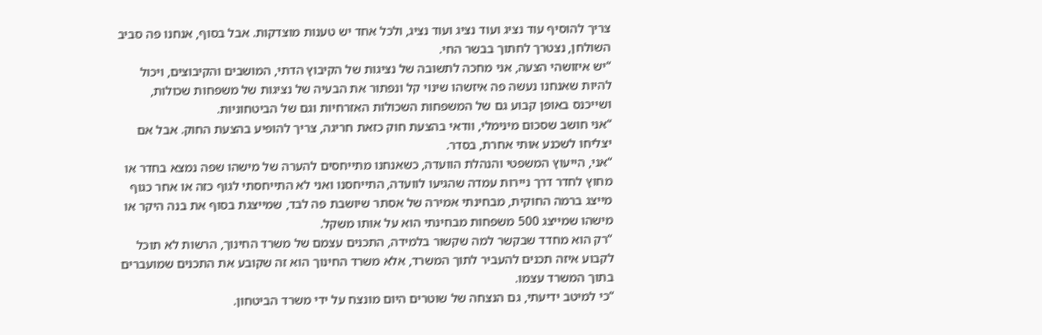צריך להוסיף עוד נציג ועוד נציג ועוד נציג, ולכל אחד יש טענות מוצדקות. אבל בסוף, אנחנו פה סביב השולחן, נצטרך לחתוך בבשר החי.
“יש איזושהי הצעה, אני מחכה לתשובה של נציגות של הקיבוץ הדתי, המושבים והקיבוצים, ויכול להיות שאנחנו נעשה פה איזשהו שינוי קל ונפתור את הבעיה של נציגות של משפחות שכולות, ושייכנס באופן קבוע גם של המשפחות השכולות האזרחיות וגם של הביטחוניות.
“אני חושב שסכום מינימלי, וודאי בהצעת חוק כזאת חריגה, צריך להופיע בהצעת החוק. אבל אם יצליחו לשכנע אותי אחרת, בסדר.
“אני, הייעוץ המשפטי והנהלת הוועדה, כשאנחנו מתייחסים להערה של מישהו שפה נמצא בחדר או מחוץ לחדר דרך ניירות עמדה שהגיעו לוועדה, התייחסנו ואני לא התייחסתי לגוף כזה או אחר כגוף מייצג ברמה החוקית, מבחינתי אמירה של אסתר שיושבת פה לבד, שמייצגת בסוף את בנה היקר או מישהו שמייצג 500 משפחות מבחינתי הוא על אותו משקל.
“רק הוא מחדד שבקשר למה שקשור בלמידה, התכנים עצמם של משרד החינוך, הרשות לא תוכל לקבוע איזה תכנים להעביר לתוך המשרד, אלא משרד החינוך הוא זה שקובע את התכנים שמועברים בתוך המשרד עצמו.
“כי למיטב ידיעתי, גם הנצחה של שוטרים היום מונצח על ידי משרד הביטחון.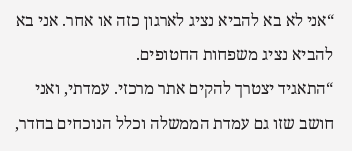“אני לא בא להביא נציג לארגון כזה או אחר. אני בא להביא נציג משפחות החטופים.
“התאגיד יצטרך להקים אתר מרכזי. עמדתי, ואני חושב שזו גם עמדת הממשלה וכלל הנוכחים בחדר,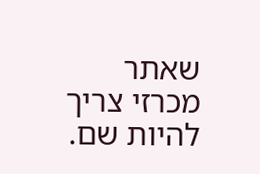שאתר מכרזי צריך להיות שם.